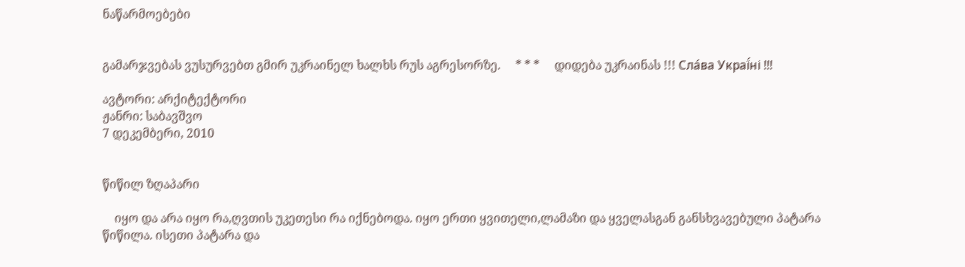ნაწარმოებები


გამარჯვებას ვუსურვებთ გმირ უკრაინელ ხალხს რუს აგრესორზე.     * * *     დიდება უკრაინას !!! Сла́ва Украї́ні !!!

ავტორი: არქიტექტორი
ჟანრი: საბავშვო
7 დეკემბერი, 2010


წიწილ ზღაპარი

    იყო და არა იყო რა,ღვთის უკეთესი რა იქნებოდა. იყო ერთი ყვითელი,ლამაზი და ყველასგან განსხვავებული პატარა წიწილა. ისეთი პატარა და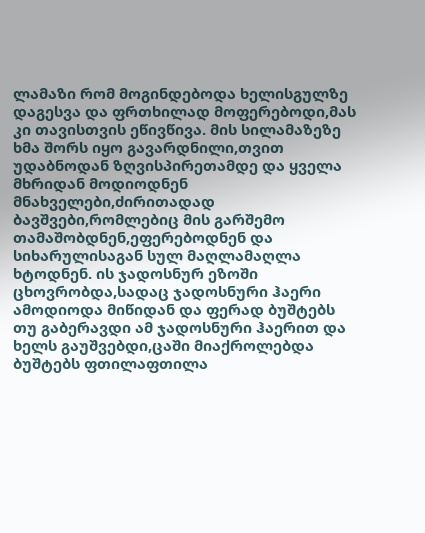ლამაზი რომ მოგინდებოდა ხელისგულზე დაგესვა და ფრთხილად მოფერებოდი,მას კი თავისთვის ეწივწივა. მის სილამაზეზე ხმა შორს იყო გავარდნილი,თვით უდაბნოდან ზღვისპირეთამდე და ყველა მხრიდან მოდიოდნენ მნახველები,ძირითადად ბავშვები,რომლებიც მის გარშემო თამაშობდნენ,ეფერებოდნენ და სიხარულისაგან სულ მაღლამაღლა ხტოდნენ. ის ჯადოსნურ ეზოში ცხოვრობდა,სადაც ჯადოსნური ჰაერი ამოდიოდა მიწიდან და ფერად ბუშტებს თუ გაბერავდი ამ ჯადოსნური ჰაერით და ხელს გაუშვებდი,ცაში მიაქროლებდა ბუშტებს ფთილაფთილა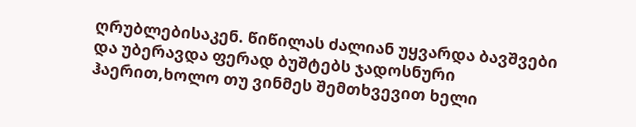ღრუბლებისაკენ. წიწილას ძალიან უყვარდა ბავშვები და უბერავდა ფერად ბუშტებს ჯადოსნური ჰაერით,ხოლო თუ ვინმეს შემთხვევით ხელი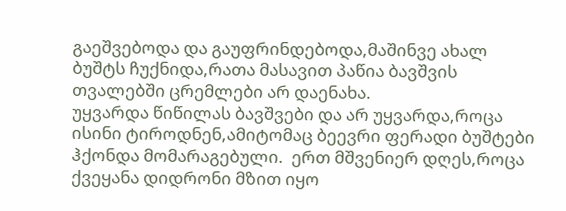გაეშვებოდა და გაუფრინდებოდა,მაშინვე ახალ ბუშტს ჩუქნიდა,რათა მასავით პაწია ბავშვის თვალებში ცრემლები არ დაენახა.
უყვარდა წიწილას ბავშვები და არ უყვარდა,როცა ისინი ტიროდნენ,ამიტომაც ბეევრი ფერადი ბუშტები ჰქონდა მომარაგებული.  ერთ მშვენიერ დღეს,როცა ქვეყანა დიდრონი მზით იყო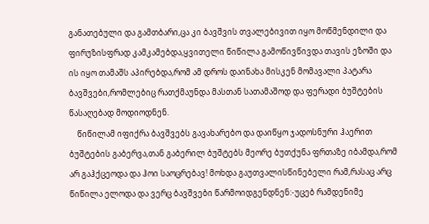განათებული და გამთბარი,ცა კი ბავშვის თვალებივით იყო მოწმენდილი და ფირუზისფრად კამკამებდა,ყვითელი წიწილა გამოწივწივდა თავის ეზოში და ის იყო თამაშს აპირებდა,რომ ამ დროს დაინახა მისკენ მომავალი პატარა ბავშვები,რომლებიც რათქმაუნდა მასთან სათამაშოდ და ფერადი ბუშტების წასაღებად მოდიოდნენ.
    წიწილამ იფიქრა ბავშვებს გავახარებო და დაიწყო ჯადოსნური ჰაერით ბუშტების გაბერვა,თან გაბერილ ბუშტებს მეორე ბუთქუნა ფრთაზე იბამდა,რომ არ გაჰქცეოდა და ჰოი საოცრებავ! მოხდა გაუთვალისწინებელი რამ,რასაც არც წიწილა ელოდა და ვერც ბავშვები წარმოიდგენდნენ:-უცებ რამდენიმე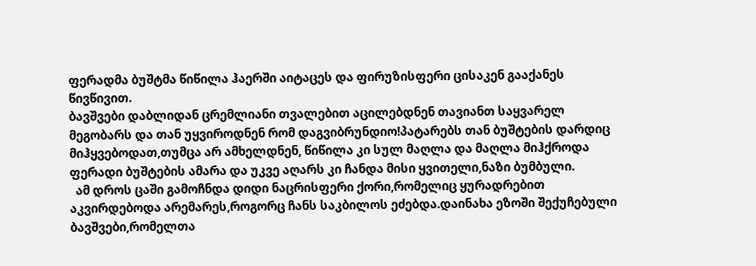ფერადმა ბუშტმა წიწილა ჰაერში აიტაცეს და ფირუზისფერი ცისაკენ გააქანეს წივწივით.
ბავშვები დაბლიდან ცრემლიანი თვალებით აცილებდნენ თავიანთ საყვარელ მეგობარს და თან უყვიროდნენ რომ დაგვიბრუნდიო!პატარებს თან ბუშტების დარდიც მიჰყვებოდათ,თუმცა არ ამხელდნენ, წიწილა კი სულ მაღლა და მაღლა მიჰქროდა ფერადი ბუშტების ამარა და უკვე აღარს კი ჩანდა მისი ყვითელი,ნაზი ბუმბული.
  ამ დროს ცაში გამოჩნდა დიდი ნაცრისფერი ქორი,რომელიც ყურადრებით აკვირდებოდა არემარეს,როგორც ჩანს საკბილოს ეძებდა.დაინახა ეზოში შექუჩებული ბავშვები,რომელთა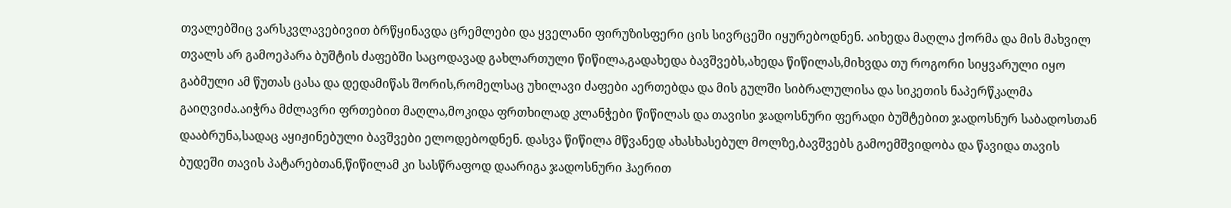თვალებშიც ვარსკვლავებივით ბრწყინავდა ცრემლები და ყველანი ფირუზისფერი ცის სივრცეში იყურებოდნენ. აიხედა მაღლა ქორმა და მის მახვილ თვალს არ გამოეპარა ბუშტის ძაფებში საცოდავად გახლართული წიწილა,გადახედა ბავშვებს,ახედა წიწილას,მიხვდა თუ როგორი სიყვარული იყო გაბმული ამ წუთას ცასა და დედამიწას შორის,რომელსაც უხილავი ძაფები აერთებდა და მის გულში სიბრალულისა და სიკეთის ნაპერწკალმა გაიღვიძა.აიჭრა მძლავრი ფრთებით მაღლა,მოკიდა ფრთხილად კლანჭები წიწილას და თავისი ჯადოსნური ფერადი ბუშტებით ჯადოსნურ საბადოსთან დააბრუნა,სადაც აყიჟინებული ბავშვები ელოდებოდნენ. დასვა წიწილა მწვანედ ახასხასებულ მოლზე,ბავშვებს გამოემშვიდობა და წავიდა თავის ბუდეში თავის პატარებთან,წიწილამ კი სასწრაფოდ დაარიგა ჯადოსნური ჰაერით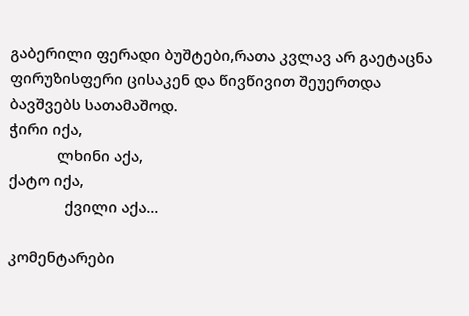გაბერილი ფერადი ბუშტები,რათა კვლავ არ გაეტაცნა ფირუზისფერი ცისაკენ და წივწივით შეუერთდა ბავშვებს სათამაშოდ.
ჭირი იქა,
            ლხინი აქა,
ქატო იქა,
              ქვილი აქა...

კომენტარები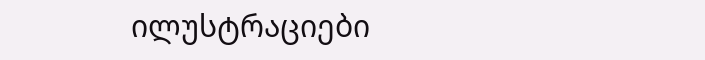ილუსტრაციები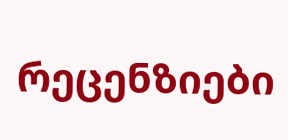რეცენზიები